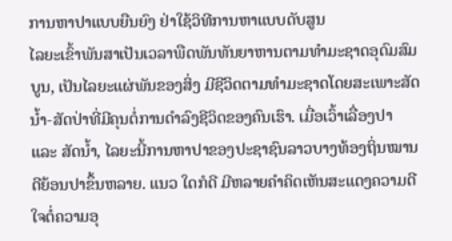ການຫາປາແບບຍືນຍົງ ຢ່າໃຊ້ວິທີການຫາແບບດັບສູນ
ໄລຍະເຂົ້າພັນສາເປັນເວລາພືດພັນທັນຍາຫານຕາມທຳມະຊາດອຸດົມສົມບູນ, ເປັນໄລຍະແຜ່ພັນຂອງສິ່ງ ມີຊີວິດຕາມທຳມະຊາດໂດຍສະເພາະສັດນໍ້າ-ສັດປ່າທີ່ມີຄຸນຕໍ່ການດຳລົງຊີວິດຂອງຄົນເຮົາ. ເມື່ອເວົ້າເລື່ອງປາ ແລະ ສັດນໍ້າ, ໄລຍະນີ້ການຫາປາຂອງປະຊາຊົນລາວບາງທ້ອງຖິ່ນໝານດີຍ້ອນປາຂຶ້ນຫລາຍ. ແນວ ໃດກໍດີ ມີຫລາຍຄໍາຄິດເຫັນສະແດງຄວາມດີໃຈຕໍ່ຄວາມອຸ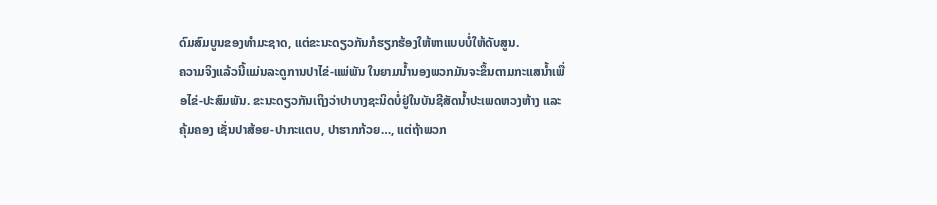ດົມສົມບູນຂອງທຳມະຊາດ, ແຕ່ຂະນະດຽວກັນກໍຮຽກຮ້ອງໃຫ້ຫາແບບບໍ່ໃຫ້ດັບສູນ.
ຄວາມຈິງແລ້ວນີ້ແມ່ນລະດູການປາໄຂ່-ແພ່ພັນ ໃນຍາມນໍ້ານອງພວກມັນຈະຂຶ້ນຕາມກະແສນໍ້າເພື່ອໄຂ່-ປະສົມພັນ. ຂະນະດຽວກັນເຖິງວ່າປາບາງຊະນິດບໍ່ຢູ່ໃນບັນຊີສັດນໍ້າປະເພດຫວງຫ້າງ ແລະ ຄຸ້ມຄອງ ເຊັ່ນປາສ້ອຍ-ປາກະແຕບ, ປາຮາກກ້ວຍ…, ແຕ່ຖ້າພວກ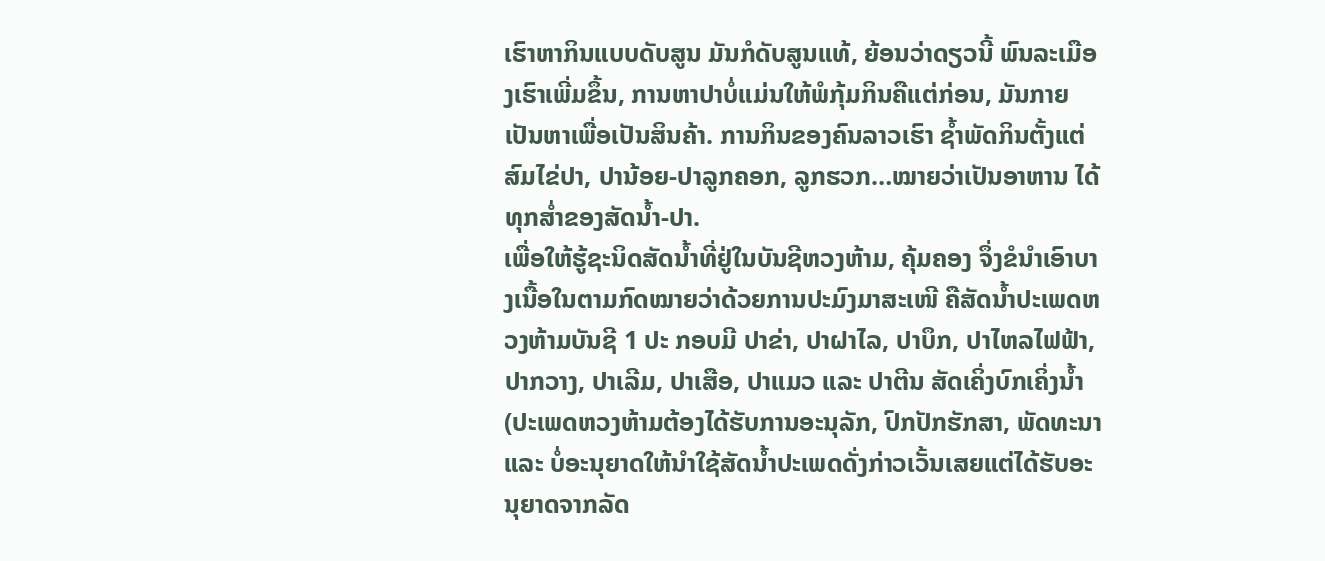ເຮົາຫາກິນແບບດັບສູນ ມັນກໍດັບສູນແທ້, ຍ້ອນວ່າດຽວນີ້ ພົນລະເມືອງເຮົາເພີ່ມຂຶ້ນ, ການຫາປາບໍ່ແມ່ນໃຫ້ພໍກຸ້ມກິນຄືແຕ່ກ່ອນ, ມັນກາຍເປັນຫາເພື່ອເປັນສິນຄ້າ. ການກິນຂອງຄົນລາວເຮົາ ຊໍ້າພັດກິນຕັ້ງແຕ່ສົມໄຂ່ປາ, ປານ້ອຍ-ປາລູກຄອກ, ລູກຮວກ…ໝາຍວ່າເປັນອາຫານ ໄດ້ທຸກສໍ່າຂອງສັດນໍ້າ-ປາ.
ເພື່ອໃຫ້ຮູ້ຊະນິດສັດນໍ້າທີ່ຢູ່ໃນບັນຊີຫວງຫ້າມ, ຄຸ້ມຄອງ ຈຶ່ງຂໍນໍາເອົາບາງເນື້ອໃນຕາມກົດໝາຍວ່າດ້ວຍການປະມົງມາສະເໜີ ຄືສັດນໍ້າປະເພດຫວງຫ້າມບັນຊີ 1 ປະ ກອບມີ ປາຂ່າ, ປາຝາໄລ, ປາບຶກ, ປາໄຫລໄຟຟ້າ, ປາກວາງ, ປາເລີມ, ປາເສືອ, ປາແມວ ແລະ ປາຕີນ ສັດເຄິ່ງບົກເຄິ່ງນໍ້າ (ປະເພດຫວງຫ້າມຕ້ອງໄດ້ຮັບການອະນຸລັກ, ປົກປັກຮັກສາ, ພັດທະນາ ແລະ ບໍ່ອະນຸຍາດໃຫ້ນໍາໃຊ້ສັດນໍ້າປະເພດດັ່ງກ່າວເວັ້ນເສຍແຕ່ໄດ້ຮັບອະນຸຍາດຈາກລັດ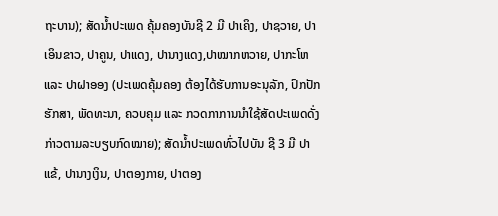ຖະບານ); ສັດນໍ້າປະເພດ ຄຸ້ມຄອງບັນຊີ 2 ມີ ປາເຄິງ, ປາຊວາຍ, ປາເອິນຂາວ, ປາຄູນ, ປາແດງ, ປານາງແດງ,ປາໝາກຫວາຍ, ປາກະໂຫ ແລະ ປາຝາອອງ (ປະເພດຄຸ້ມຄອງ ຕ້ອງໄດ້ຮັບການອະນຸລັກ, ປົກປັກຮັກສາ, ພັດທະນາ, ຄວບຄຸມ ແລະ ກວດກາການນໍາໃຊ້ສັດປະເພດດັ່ງກ່າວຕາມລະບຽບກົດໝາຍ); ສັດນໍ້າປະເພດທົ່ວໄປບັນ ຊີ 3 ມີ ປາແຂ້, ປານາງເງິນ, ປາຕອງກາຍ, ປາຕອງ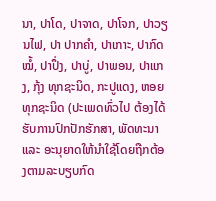ນາ, ປາໂດ, ປາຈາດ, ປາໂຈກ, ປາວຽນໄຟ, ປາ ປາກຄຳ, ປາເກາະ, ປາກົດໝໍ້, ປາປຶ່ງ, ປາບູ່, ປາພອນ, ປາແກງ, ກຸ້ງ ທຸກຊະນິດ, ກະປູແດງ, ຫອຍທຸກຊະນິດ (ປະເພດທົ່ວໄປ ຕ້ອງໄດ້ຮັບການປົກປັກຮັກສາ, ພັດທະນາ ແລະ ອະນຸຍາດໃຫ້ນໍາໃຊ້ໂດຍຖືກຕ້ອງຕາມລະບຽບກົດ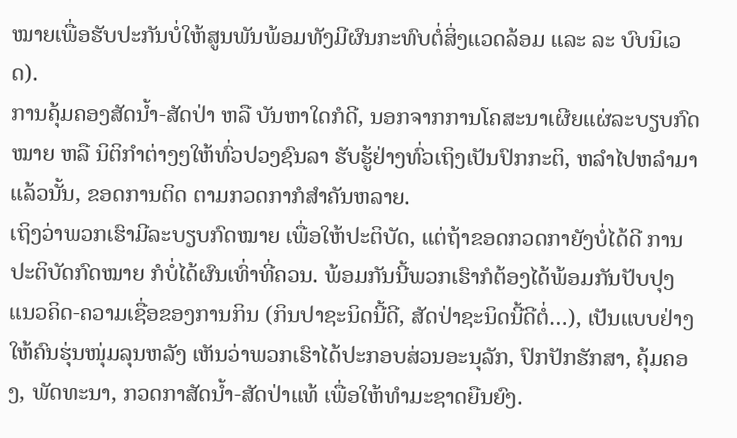ໝາຍເພື່ອຮັບປະກັນບໍ່ໃຫ້ສູນພັນພ້ອມທັງມີຜົນກະທົບຕໍ່ສິ່ງແວດລ້ອມ ແລະ ລະ ບົບນິເວດ).
ການຄຸ້ມຄອງສັດນໍ້າ-ສັດປ່າ ຫລື ບັນຫາໃດກໍດີ, ນອກຈາກການໂຄສະນາເຜີຍແຜ່ລະບຽບກົດໝາຍ ຫລື ນິຕິກຳຕ່າງໆໃຫ້ທົ່ວປວງຊົນລາ ຮັບຮູ້ຢ່າງທົ່ວເຖິງເປັນປົກກະຕິ, ຫລຳໄປຫລໍາມາແລ້ວນັ້ນ, ຂອດການຕິດ ຕາມກວດກາກໍສຳຄັນຫລາຍ.
ເຖິງວ່າພວກເຮົາມີລະບຽບກົດໝາຍ ເພື່ອໃຫ້ປະຕິບັດ, ແຕ່ຖ້າຂອດກວດກາຍັງບໍ່ໄດ້ດີ ການປະຕິບັດກົດໝາຍ ກໍບໍ່ໄດ້ຜົນເທົ່າທີ່ຄວນ. ພ້ອມກັນນີ້ພວກເຮົາກໍຕ້ອງໄດ້ພ້ອມກັນປັບປຸງແນວຄິດ-ຄວາມເຊື່ອຂອງການກິນ (ກິນປາຊະນິດນີ້ດີ, ສັດປ່າຊະນິດນີ້ດີຕໍ່…), ເປັນແບບຢ່າງໃຫ້ຄົນຮຸ່ນໜຸ່ມລຸນຫລັງ ເຫັນວ່າພວກເຮົາໄດ້ປະກອບສ່ວນອະນຸລັກ, ປົກປັກຮັກສາ, ຄຸ້ມຄອງ, ພັດທະນາ, ກວດກາສັດນໍ້າ-ສັດປ່າແທ້ ເພື່ອໃຫ້ທຳມະຊາດຍືນຍົງ.